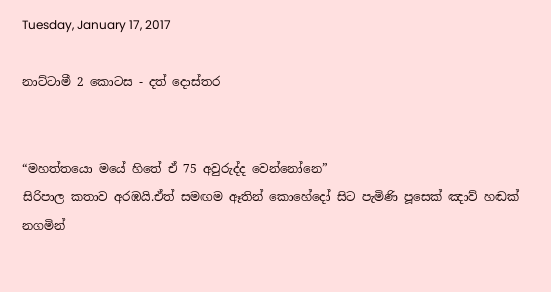Tuesday, January 17, 2017

නාට්ටාමී 2 කොටස - දත් දොස්තර


“මහත්තයො මයේ හිතේ ඒ 75 අවුරුද්ද වෙන්නෝනෙ”
සිරිපාල කතාව අරඹයි.ඒත් සමඟම ඈතින් කොහේදෝ සිට පැමිණි පූසෙක් ඤාව් හඬක් නගමින්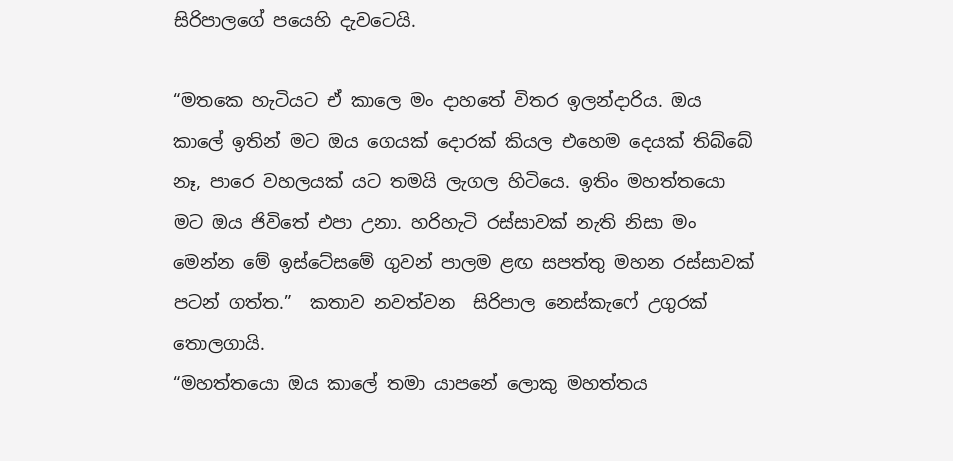සිරිපාලගේ පයෙහි දැවටෙයි.

“මතකෙ හැටියට ඒ කාලෙ මං දාහතේ විතර ඉලන්දාරිය. ඔය කාලේ ඉතින් මට ඔය ගෙයක් දොරක් කියල එහෙම දෙයක් තිබ්බේ නෑ, පාරෙ වහලයක් යට තමයි ලැගල හිටියෙ. ඉතිං මහත්තයො මට ඔය ජිවිතේ එපා උනා. හරිහැටි රස්සාවක් නැති නිසා මං මෙන්න මේ ඉස්ටේසමේ ගුවන් පාලම ළඟ සපත්තු මහන රස්සාවක් පටන් ගත්ත.”  කතාව නවත්වන  සිරිපාල නෙස්කැෆේ උගුරක් තොලගායි.
“මහත්තයො ඔය කාලේ තමා යාපනේ ලොකු මහත්තය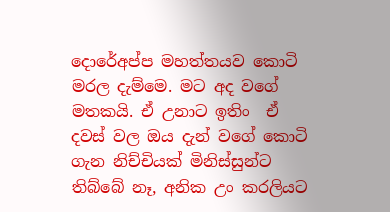දොරේඅප්ප මහත්තයව කොටි මරල දැම්මෙ. මට අද වගේ මතකයි. ඒ උනාට ඉතිං  ඒ දවස් වල ඔය දැන් වගේ කොටි ගැන නිච්චියක් මිනිස්සුන්ට තිබ්බේ නෑ, අනික උං කරලියට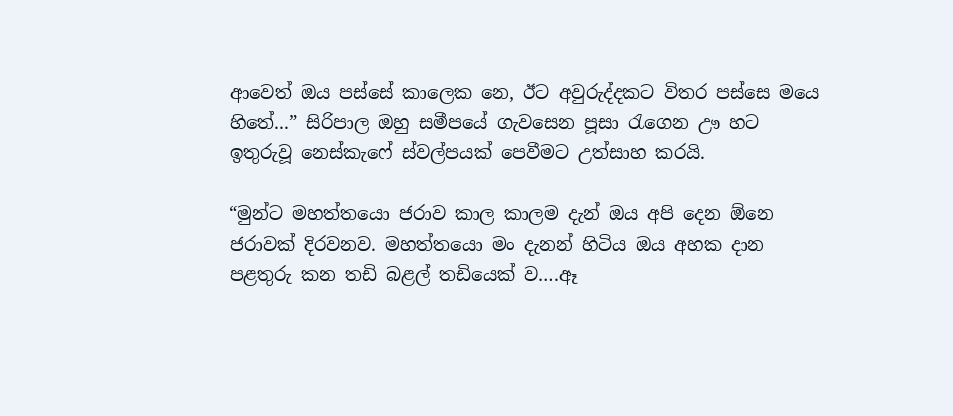ආවෙත් ඔය පස්සේ කාලෙක නෙ, ඊට අවුරුද්දකට විතර පස්සෙ මයෙ හිතේ...” සිරිපාල ඔහු සමීපයේ ගැවසෙන පූසා රැගෙන ඌ හට ඉතුරුවූ නෙස්කැෆේ ස්වල්පයක් පෙවීමට උත්සාහ කරයි.

“මුන්ට මහත්තයො ජරාව කාල කාලම දැන් ඔය අපි දෙන ඕනෙ ජරාවක් දිරවනව. මහත්තයො මං දැනන් හිටිය ඔය අහක දාන පළතුරු කන තඩි බළල් තඩියෙක් ව….ඈ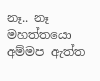නෑ.. නෑ මහත්තයො අම්මප ඇත්ත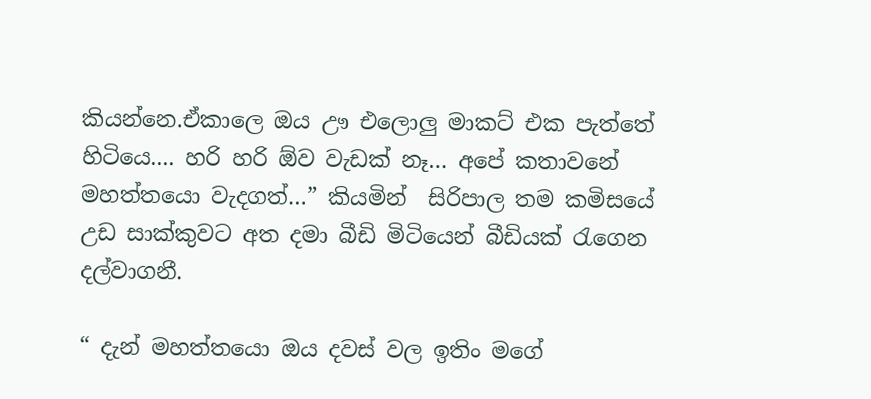කියන්නෙ.ඒකාලෙ ඔය ඌ එලොලු මාකට් එක පැත්තේ හිටියෙ.... හරි හරි ඕව වැඩක් නෑ… අපේ කතාවනේ මහත්තයො වැදගත්…” කියමින්  සිරිපාල තම කමිසයේ උඩ සාක්කුවට අත දමා බීඩි මිටියෙන් බීඩියක් රැගෙන දල්වාගනී.

“ දැන් මහත්තයො ඔය දවස් වල ඉතිං මගේ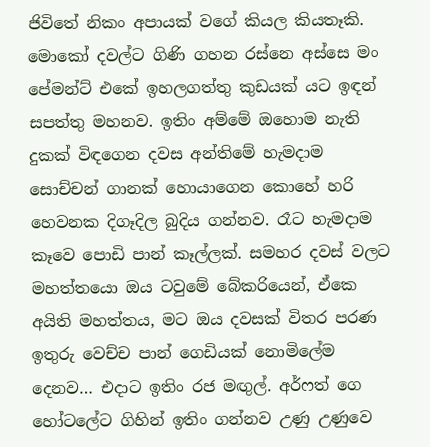ජිවිතේ නිකං අපායක් වගේ කියල කියතෑකි. මොකෝ දවල්ට ගිණි ගහන රස්නෙ අස්සෙ මං පේමන්ට් එකේ ඉහලගත්තු කුඩයක් යට ඉඳන් සපත්තු මහනව. ඉතිං අම්මේ ඔහොම නැති දුකක් විඳගෙන දවස අන්තිමේ හැමදාම සොච්චන් ගානක් හොයාගෙන කොහේ හරි හෙවනක දිගෑදිල බුදිය ගන්නව. රෑට හැමදාම කෑවෙ පොඩි පාන් කෑල්ලක්. සමහර දවස් වලට මහත්තයො ඔය ටවුමේ බේකරියෙන්, ඒකෙ අයිති මහත්තය, මට ඔය දවසක් විතර පරණ ඉතුරු වෙච්ච පාන් ගෙඩියක් නොමිලේම දෙනව… එදාට ඉතිං රජ මඟුල්. අර්ෆත් ගෙ හෝටලේට ගිහින් ඉතිං ගන්නව උණු උණුවෙ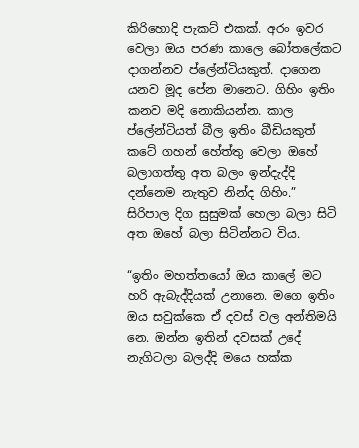කිරිහොදි පැකට් එකක්. අරං ඉවර වෙලා ඔය පරණ කාලෙ බෝතලේකට දාගන්නව ප්ලේන්ටියකුත්. දාගෙන යනව මූද පේන මානෙට. ගිහිං ඉතිං කනව මදි නොකියන්න. කාල ප්ලේන්ටියත් බීල ඉතිං බීඩියකුත් කටේ ගහන් හේත්තු වෙලා ඔහේ බලාගත්තු අත බලං ඉන්දැද්දි දන්නෙම නැතුව නින්ද ගිහිං.” සිරිපාල දිග සුසුමක් හෙලා බලා සිටි අත ඔහේ බලා සිටින්නට විය.

“ඉතිං මහත්තයෝ ඔය කාලේ මට හරි ඇබැද්දියක් උනානෙ. මගෙ ඉතිං ඔය සවුක්කෙ ඒ දවස් වල අන්තිමයි නෙ. ඔන්න ඉතින් දවසක් උදේ නැගිටලා බලද්දි මයෙ හක්ක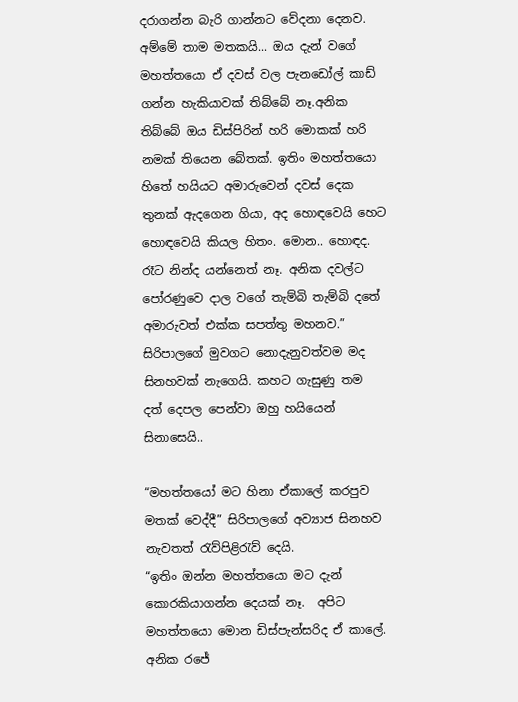දරාගන්න බැරි ගාන්නට වේදනා දෙනව. අම්මේ තාම මතකයි... ඔය දැන් වගේ මහත්තයො ඒ දවස් වල පැනඩෝල් කාඩ් ගන්න හැකියාවක් තිබ්බේ නෑ.අනික තිබ්බේ ඔය ඩිස්පිරින් හරි මොකක් හරි නමක් තියෙන බේතක්. ඉතිං මහත්තයො හිතේ හයියට අමාරුවෙන් දවස් දෙක තුනක් ඇදගෙන ගියා, අද හොඳවෙයි හෙට හොඳවෙයි කියල හිතං. මොන.. හොඳද. රෑට නින්ද යන්නෙත් නෑ. අනික දවල්ට පෝරණුවෙ දාල වගේ තැම්බි තැම්බි දතේ අමාරුවත් එක්ක සපත්තු මහනව.” සිරිපාලගේ මුවගට නොදැනුවත්වම මද සිනහවක් නැගෙයි. කහට ගැසුණු තම  දත් දෙපල පෙන්වා ඔහු හයියෙන් සිනාසෙයි..

“මහත්තයෝ මට හිනා ඒකාලේ කරපුව මතක් වෙද්දී” සිරිපාලගේ අව්‍යාජ සිනහව නැවතත් රැව්පිළිරැව් දෙයි.
“ඉතිං ඔන්න මහත්තයො මට දැන් කොරකියාගන්න දෙයක් නෑ.  අපිට මහත්තයො මොන ඩිස්පැන්සරිද ඒ කාලේ. අනික රජේ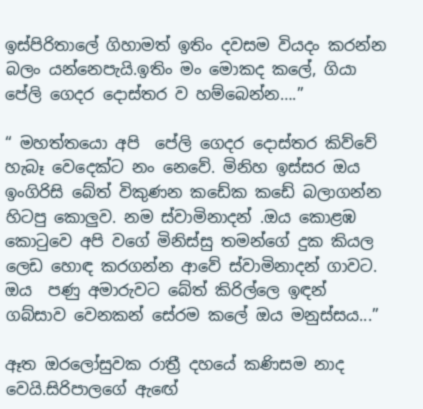ඉස්පිරිතාලේ ගිහාමත් ඉතිං දවසම වියදං කරන්න බලං යන්නෙපැයි.ඉතිං මං මොකද කලේ, ගියා පේලි ගෙදර දොස්තර ව හම්බෙන්න….”

“ මහත්තයො අපි  පේලි ගෙදර දොස්තර කිව්වේ හැබෑ වෙදෙක්ට නං නෙවේ. මිනිහ ඉස්සර ඔය ඉංගිරිසි බේත් විකුණන කඩේක කඩේ බලාගන්න හිටපු කොලුව. නම ස්වාමිනාදන් .ඔය කොළඹ කොටුවෙ අපි වගේ මිනිස්සු තමන්ගේ දුක කියල ලෙඩ හොඳ කරගන්න ආවේ ස්වාමිනාදන් ගාවට. ඔය  පණු අමාරුවට බේත් කිරිල්ලෙ ඉඳන්  ගබ්සාව වෙනකන් සේරම කලේ ඔය මනුස්සය...”

ඈත ඔරලෝසුවක රාත්‍රී දහයේ කණිසම නාද වෙයි.සිරිපාලගේ ඇඟේ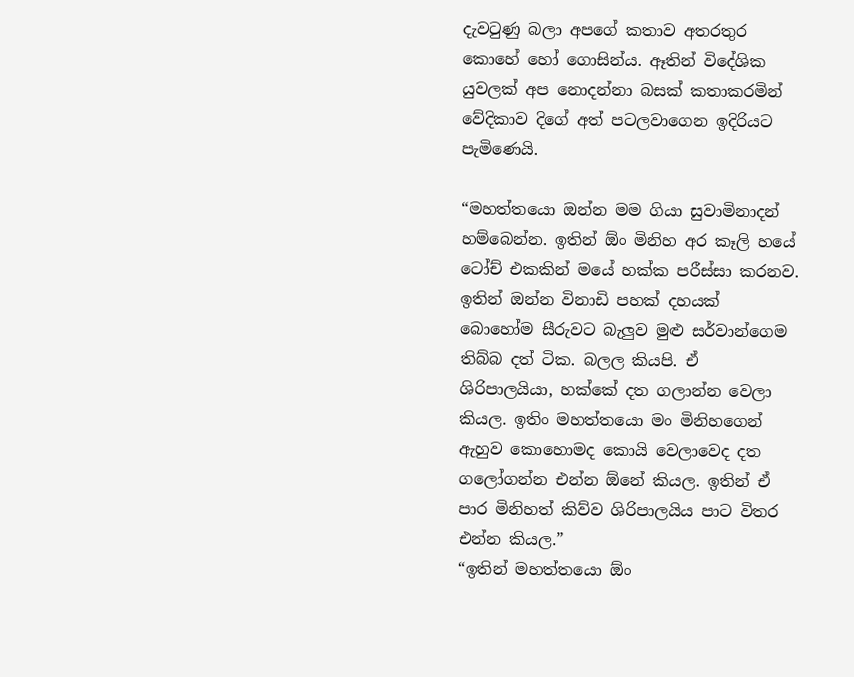දැවටුණු බලා අපගේ කතාව අතරතුර කොහේ හෝ ගොසින්ය. ඈතින් විදේශික යුවලක් අප නොදන්නා බසක් කතාකරමින් වේදිකාව දිගේ අත් පටලවාගෙන ඉදිරියට පැමිණෙයි.

“මහත්තයො ඔන්න මම ගියා සුවාමිනාදන් හම්බෙන්න. ඉතින් ඕං මිනිහ අර කෑලි හයේ ටෝච් එකකින් මයේ හක්ක පරීස්සා කරනව. ඉතින් ඔන්න විනාඩි පහක් දහයක් බොහෝම සීරුවට බැලුව මුළු සර්වාන්ගෙම තිබ්බ දත් ටික. බලල කියපි. ඒ ශිරිපාලයියා, හක්කේ දත ගලාන්න වෙලා කියල. ඉතිං මහත්තයො මං මිනිහගෙන් ඇහුව කොහොමද කොයි වෙලාවෙද දත ගලෝගන්න එන්න ඕනේ කියල. ඉතින් ඒ පාර මිනිහත් කිව්ව ශිරිපාලයිය පාට විතර එන්න කියල.”
“ඉතින් මහත්තයො ඕං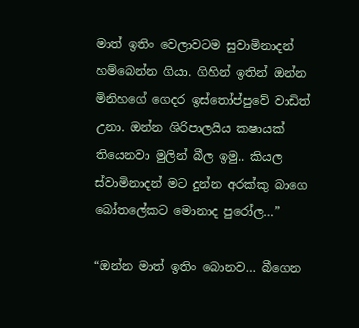මාත් ඉතිං වෙලාවටම සුවාමිනාදන් හම්බෙන්න ගියා. ගිහින් ඉතින් ඔන්න මිනිහගේ ගෙදර ඉස්තෝප්පුවේ වාඩිත් උනා. ඔන්න ශිරිපාලයිය කෂායක් තියෙනවා මුලින් බීල ඉමු.. කියල ස්වාමිනාදන් මට දුන්න අරක්කු බාගෙ බෝතලේකට මොනාද පුරෝල…”

“ඔන්න මාත් ඉතිං බොනව… බීගෙන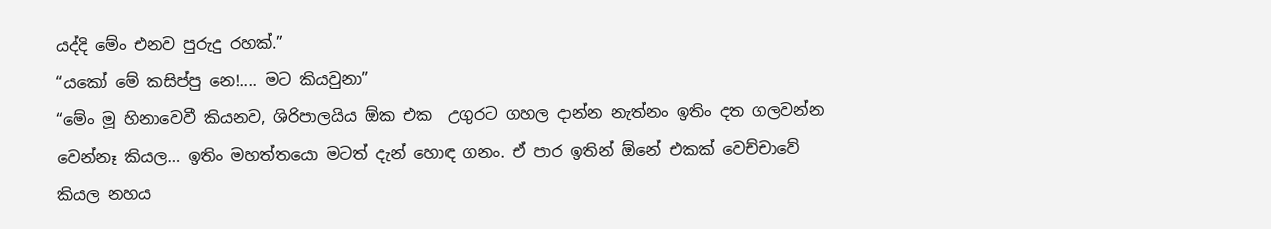යද්දි මේං එනව පුරුදු රහක්.”
“යකෝ මේ කසිප්පු නෙ!.... මට කියවුනා”
“මේං මූ හිනාවෙවී කියනව, ශිරිපාලයිය ඕක එක  උගුරට ගහල දාන්න නැත්නං ඉතිං දත ගලවන්න වෙන්නෑ කියල… ඉතිං මහත්තයො මටත් දැන් හොඳ ගනං. ඒ පාර ඉතින් ඕනේ එකක් වෙච්චාවේ කියල නහය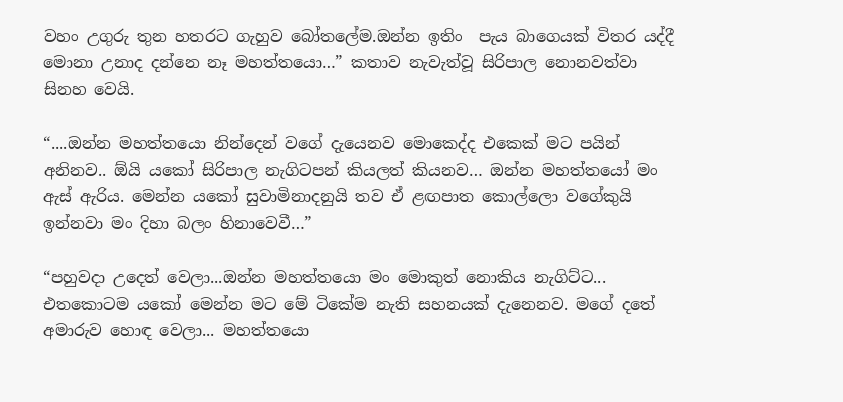වහං උගුරු තුන හතරට ගැහුව බෝතලේම.ඔන්න ඉතිං  පැය බාගෙයක් විතර යද්දී  මොනා උනාද දන්නෙ නෑ මහත්තයො…” කතාව නැවැත්වූ සිරිපාල නොනවත්වා සිනහ වෙයි.

“....ඔන්න මහත්තයො නින්දෙන් වගේ දැයෙනව මොකෙද්ද එකෙක් මට පයින් අනිනව.. ඕයි යකෝ සිරිපාල නැගිටපන් කියලත් කියනව… ඔන්න මහත්තයෝ මං ඇස් ඇරිය. මෙන්න යකෝ සුවාමිනාදනුයි තව ඒ ළඟපාත කොල්ලො වගේකුයි ඉන්නවා මං දිහා බලං හිනාවෙවී…”

“පහුවදා උදෙත් වෙලා...ඔන්න මහත්තයො මං මොකුත් නොකිය නැගිට්ට... එතකොටම යකෝ මෙන්න මට මේ ටිකේම නැති සහනයක් දැනෙනව. මගේ දතේ අමාරුව හොඳ වෙලා... මහත්තයො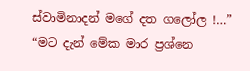ස්වාමිනාදන් මගේ දත ගලෝල !…”
“මට දැන් මේක මාර ප්‍රශ්නෙ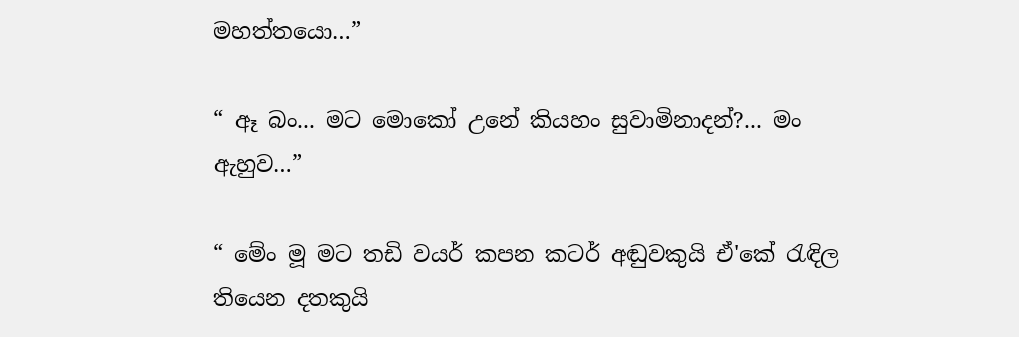මහත්තයො…”

“ ඈ බං... මට මොකෝ උනේ කියහං සුවාමිනාදන්?... මං ඇහුව…”

“ මේං මූ මට තඩි වයර් කපන කටර් අඬුවකුයි ඒ'කේ රැඳිල තියෙන දතකුයි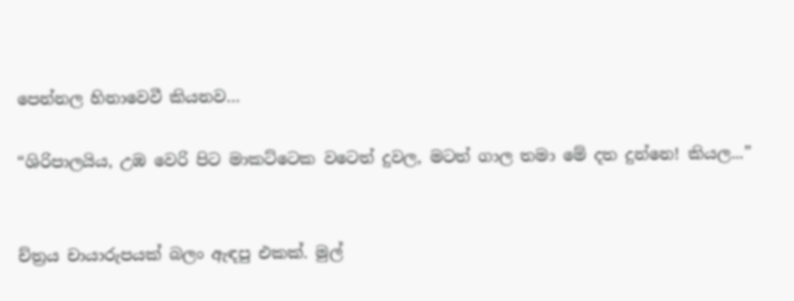පෙන්නල හිනාවෙවී කියනව…

“ශිරිපාලයිය, උඹ වෙරි පිට මාකට්ටෙක වටෙත් දුවල, මටත් ගාල තමා මේ දත දුන්නෙ! කියල...”


ච්ත්‍රය චායාරුපයක් බලං ඇඳපු එකක්. මුල්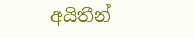අයිතීන්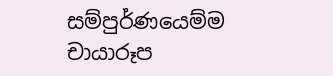සම්පුර්ණයෙම්ම චායාරූප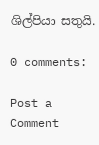ශිල්පියා සතුයි.

0 comments:

Post a Comment